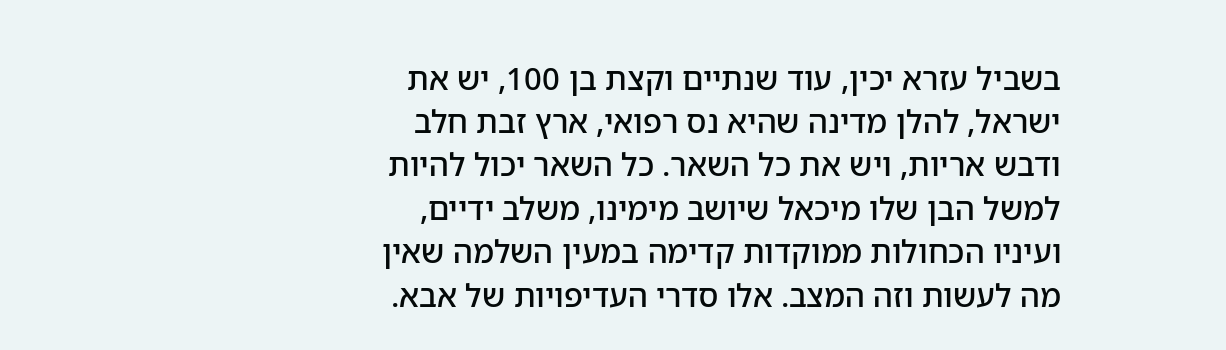בשביל עזרא יכין, עוד שנתיים וקצת בן 100, יש את ישראל, להלן מדינה שהיא נס רפואי, ארץ זבת חלב ודבש אריות, ויש את כל השאר. כל השאר יכול להיות למשל הבן שלו מיכאל שיושב מימינו, משלב ידיים, ועיניו הכחולות ממוקדות קדימה במעין השלמה שאין מה לעשות וזה המצב. אלו סדרי העדיפויות של אבא.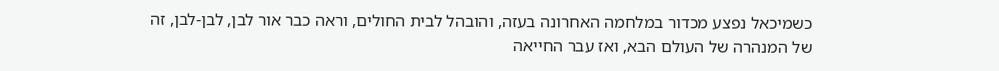כשמיכאל נפצע מכדור במלחמה האחרונה בעזה, והובהל לבית החולים, וראה כבר אור לבן, לבן-לבן, זה של המנהרה של העולם הבא, ואז עבר החייאה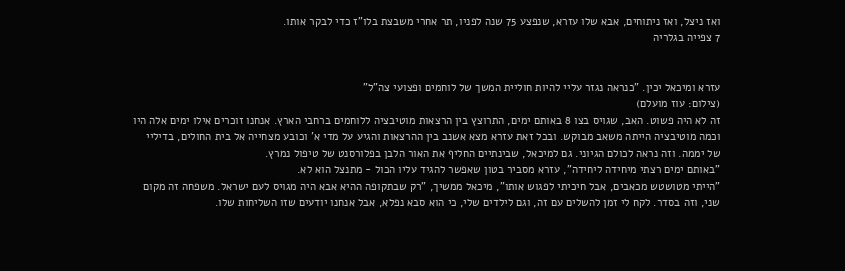ואז ניצל, ואז ניתוחים, אבא שלו עזרא, שנפצע 75 שנה לפניו, תר אחרי משבצת בלו"ז כדי לבקר אותו.
7 צפייה בגלריה


עזרא ומיכאל יכין. "כנראה נגזר עליי להיות חוליית המשך של לוחמים ופצועי צה"ל"
(צילום: עוז מועלם)
זה לא היה פשוט. האב, שגויס בצו 8 באותם ימים, התרוצץ בין הרצאות מוטיבציה ללוחמים ברחבי הארץ. אנחנו זוכרים אילו ימים אלה היו וכמה מוטיבציה הייתה משאב מבוקש. ובכל זאת עזרא מצא אשנב בין ההרצאות והגיע על מדי א' וכובע מצחייה אל בית החולים, בדיליי של יממה. וזה נראה לכולם הגיוני. גם למיכאל, שבינתיים החליף את האור הלבן בפלורסנט של טיפול נמרץ.
"באותם ימים רצתי מיחידה ליחידה", עזרא מסביר בטון שאפשר להגיד עליו הכול - מתנצל הוא לא.
"הייתי מטושטש מכאבים, אבל חיכיתי לפגוש אותו", מיכאל ממשיך, "רק שבתקופה ההיא אבא היה מגויס לעם ישראל. משפחה זה מקום שני, וזה בסדר. לקח לי זמן להשלים עם זה, וגם לילדים שלי, כי הוא סבא נפלא, אבל אנחנו יודעים שזו השליחות שלו.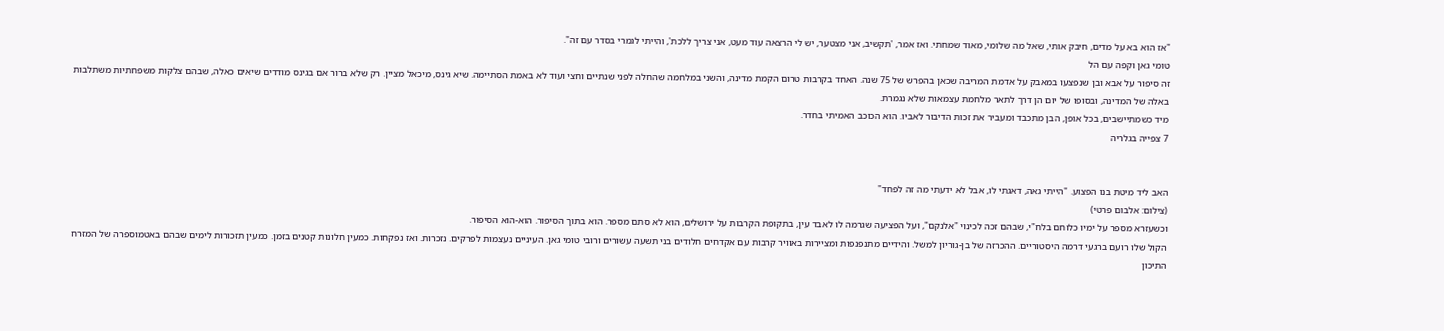"אז הוא בא על מדים, חיבק אותי, שאל מה שלומי, מאוד שמחתי. ואז אמר, 'תקשיב, אני מצטער, יש לי הרצאה עוד מעט, אני צריך ללכת', והייתי לגמרי בסדר עם זה".
טומי גאן וקפה עם הל
זה סיפור על אבא ובן שנפצעו במאבק על אדמת המריבה שכאן בהפרש של 75 שנה. האחד בקרבות טרום הקמת מדינה, והשני במלחמה שהחלה לפני שנתיים וחצי ועוד לא באמת הסתיימה. שיא גינס, מיכאל מציין. רק שלא ברור אם בגינס מודדים שיאים כאלה, שבהם צלקות משפחתיות משתלבות באלה של המדינה, ובסופו של יום הן דרך לתאר מלחמת עצמאות שלא נגמרת.
מיד כשמתיישבים, בכל אופן, הבן מתכבד ומעביר את זכות הדיבור לאביו. הוא הכוכב האמיתי בחדר.
7 צפייה בגלריה


האב ליד מיטת בנו הפצוע. "הייתי גאה, דאגתי לו, אבל לא ידעתי מה זה לפחד"
(צילום: אלבום פרטי)
וכשעזרא מספר על ימיו כלוחם בלח"י, שבהם זכה לכינוי "אלנקם", ועל הפציעה שגרמה לו לאבד עין, בתקופת הקרבות על ירושלים, הוא לא סתם מספר. הוא בתוך הסיפור. הוא-הוא הסיפור.
הקול שלו רועם ברגעי דרמה היסטוריים. ההכרזה של בן-גוריון למשל. והידיים מתנפנפות ומציירות באוויר קרבות עם אקדחים חלודים בני תשעה עשורים ורובי טומי גאן. העיניים נעצמות לפרקים. נזכרות. ואז נפקחות. כמעין חלונות קטנים בזמן. כמעין תזכורות לימים שבהם באטמוספרה של המזרח התיכון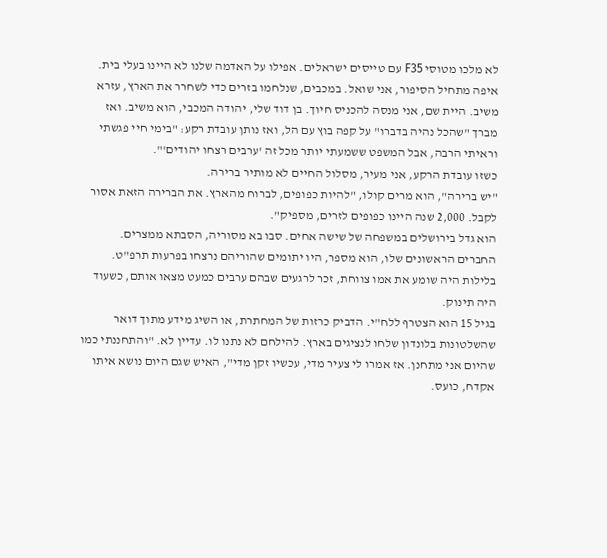לא מלכו מטוסי F35 עם טייסים ישראלים. אפילו על האדמה שלנו לא היינו בעלי בית.
איפה מתחיל הסיפור, אני שואל. במכבים, שנלחמו בזרים כדי לשחרר את הארץ, עזרא משיב. היית שם, אני מנסה להכניס חיוך. בן דוד שלי, יהודה המכבי, הוא משיב. ואז מברך "שהכל נהיה בדברו" על קפה בוץ עם הל, ואז נותן עובדת רקע: "בימי חיי פגשתי וראיתי הרבה, אבל המשפט ששמעתי יותר מכל זה 'ערבים רצחו יהודים'".
כשזו עובדת הרקע, אני מעיר, מסלול החיים לא מותיר ברירה.
"יש ברירה", הוא מרים קולו, "להיות כפופים, לברוח מהארץ. את הברירה הזאת אסור לקבל. 2,000 שנה היינו כפופים לזרים, מספיק".
הוא גדל בירושלים במשפחה של שישה אחים. סבו בא מסוריה, הסבתא ממצרים. החברים הראשונים שלו, הוא מספר, היו יתומים שהוריהם נרצחו בפרעות תרפ"ט. בלילות היה שומע את אמו צווחת, זכר לרגעים שבהם ערבים כמעט מצאו אותם, כשעוד היה תינוק.
בגיל 15 הוא הצטרף ללח"י. הדביק כרזות של המחתרת, או השיג מידע מתוך דואר שהשלטונות בלונדון שלחו לנציגים בארץ. להילחם לא נתנו לו. עדיין לא. "והתחננתי כמו שהיום אני מתחנן. אז אמרו לי צעיר מדי, עכשיו זקן מדי", האיש שגם היום נושא איתו אקדח, כועס.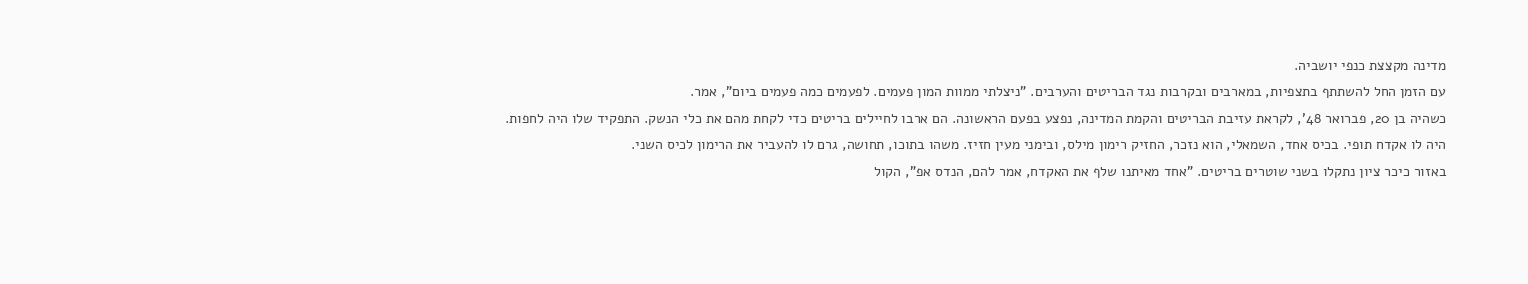מדינה מקצצת כנפי יושביה.
עם הזמן החל להשתתף בתצפיות, במארבים ובקרבות נגד הבריטים והערבים. "ניצלתי ממוות המון פעמים. לפעמים כמה פעמים ביום", אמר.
כשהיה בן 20, פברואר 48', לקראת עזיבת הבריטים והקמת המדינה, נפצע בפעם הראשונה. הם ארבו לחיילים בריטים כדי לקחת מהם את כלי הנשק. התפקיד שלו היה לחפות. היה לו אקדח תופי. בכיס אחד, השמאלי, הוא נזכר, החזיק רימון מילס, ובימני מעין חזיז. משהו בתוכו, תחושה, גרם לו להעביר את הרימון לכיס השני.
באזור כיכר ציון נתקלו בשני שוטרים בריטים. "אחד מאיתנו שלף את האקדח, אמר להם, הנדס אפ", הקול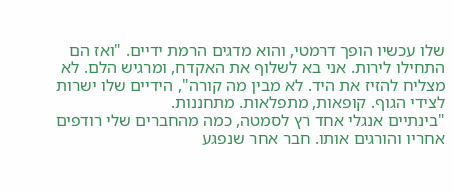שלו עכשיו הופך דרמטי, והוא מדגים הרמת ידיים. "ואז הם התחילו לירות. אני בא לשלוף את האקדח, ומרגיש הלם. לא מצליח להזיז את היד. לא מבין מה קורה", הידיים שלו ישרות לצידי הגוף. קופאות, מתפלאות. מתחננות.
"בינתיים אנגלי אחד רץ לסמטה, כמה מהחברים שלי רודפים אחריו והורגים אותו. חבר אחר שנפגע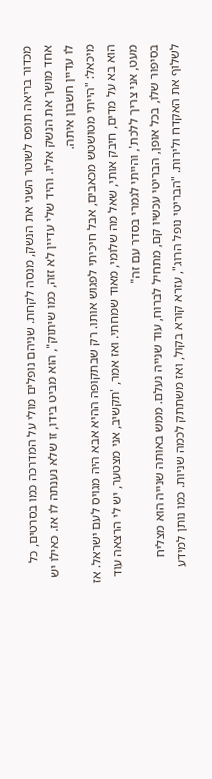מכדור בריאה תופס לשוטר השני את הנשק, מנסה לקחת. שניהם נופלים מולי על המדרכה כמו בסרטים, כל אחד מושך את הנשק אליו. והיד שלי עדיין לא זזה, כמו שיתוק", הוא מביט בידו, זו שלא נענתה לו אז. כאילו יש לו עדיין חשבון איתה.
מיכאל: "הייתי מטושטש מכאבים, אבל חיכיתי לפגוש אותו. רק שבתקופה ההיא אבא היה מגויס לעם ישראל. אז הוא בא על מדים, חיבק אותי, שאל מה שלומי, מאוד שמחתי. ואז אמר, 'תקשיב, אני מצטער, יש לי הרצאה עוד מעט, אני צריך ללכת', והייתי לגמרי בסדר עם זה"
בסיפור שלו, בכל אופן, הבריטי עכשיו קם, מתחיל לברוח, עוד שנייה נעלם. ממש באותה שנייה הוא מצליח לשלוף את האקדח ולירות. "הבריטי נופל הרוג", עזרא קורא בקול, ואז משתתק לכמה שניות. כמו נותן למידע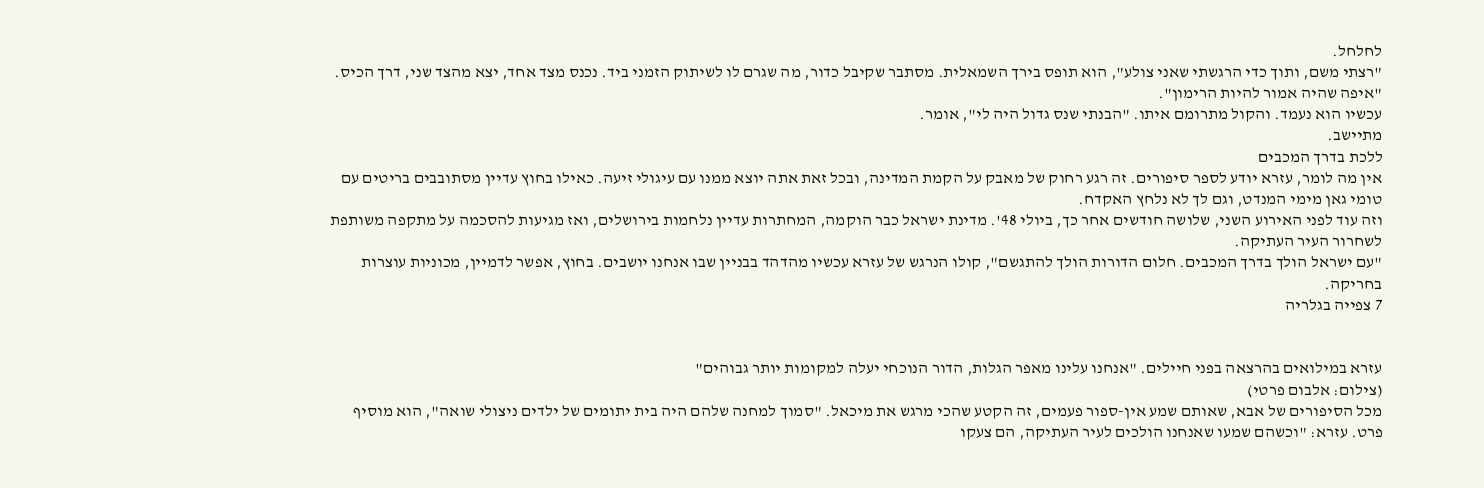לחלחל.
"רצתי משם, ותוך כדי הרגשתי שאני צולע", הוא תופס בירך השמאלית. מסתבר שקיבל כדור, מה שגרם לו לשיתוק הזמני ביד. נכנס מצד אחד, יצא מהצד שני, דרך הכיס. "איפה שהיה אמור להיות הרימון".
עכשיו הוא נעמד. והקול מתרומם איתו. "הבנתי שנס גדול היה לי", אומר.
מתיישב.
ללכת בדרך המכבים
אין מה לומר, עזרא יודע לספר סיפורים. זה רגע רחוק של מאבק על הקמת המדינה, ובכל זאת אתה יוצא ממנו עם עיגולי זיעה. כאילו בחוץ עדיין מסתובבים בריטים עם טומי גאן מימי המנדט, וגם לך לא נלחץ האקדח.
וזה עוד לפני האירוע השני, שלושה חודשים אחר כך, ביולי 48'. מדינת ישראל כבר הוקמה, המחתרות עדיין נלחמות בירושלים, ואז מגיעות להסכמה על מתקפה משותפת לשחרור העיר העתיקה.
"עם ישראל הולך בדרך המכבים. חלום הדורות הולך להתגשם", קולו הנרגש של עזרא עכשיו מהדהד בבניין שבו אנחנו יושבים. בחוץ, אפשר לדמיין, מכוניות עוצרות בחריקה.
7 צפייה בגלריה


עזרא במילואים בהרצאה בפני חיילים. "אנחנו עלינו מאפר הגלות, הדור הנוכחי יעלה למקומות יותר גבוהים"
(צילום: אלבום פרטי)
מכל הסיפורים של אבא, שאותם שמע אין-ספור פעמים, זה הקטע שהכי מרגש את מיכאל. "סמוך למחנה שלהם היה בית יתומים של ילדים ניצולי שואה", הוא מוסיף פרט. עזרא: "וכשהם שמעו שאנחנו הולכים לעיר העתיקה, הם צעקו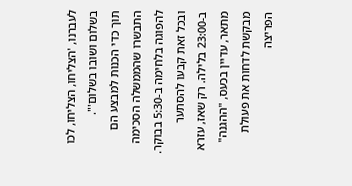לעברנו, 'הצליחו, הצליחו, לכו בשלום ושובו בשלום'".
תוך כדי הכנות למבצע הם התבשרו שהממשלה הסכימה להפוגה בלחימה ב-5:30 בבוקר. ובכל זאת קבעו להסתער ב-23:00 בלילה. רק שאז, עזרא מתאר, עדיין בכעס, "ההגנה" מבקשת לדחות את פעולת הפריצה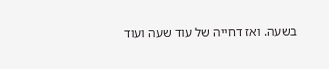בשעה. ואז דחייה של עוד שעה ועוד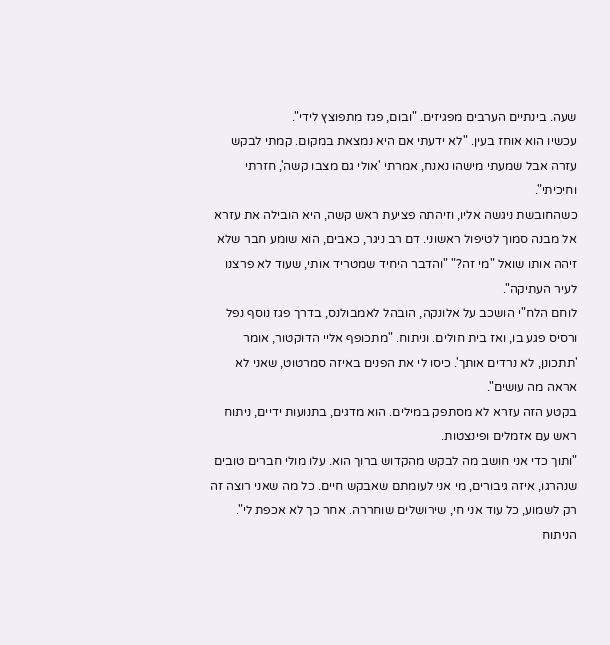שעה. בינתיים הערבים מפגיזים. "ובום, פגז מתפוצץ לידי".
עכשיו הוא אוחז בעין. "לא ידעתי אם היא נמצאת במקום. קמתי לבקש עזרה אבל שמעתי מישהו נאנח, אמרתי 'אולי גם מצבו קשה', חזרתי וחיכיתי".
כשהחובשת ניגשה אליו, וזיהתה פציעת ראש קשה, היא הובילה את עזרא אל מבנה סמוך לטיפול ראשוני. דם רב ניגר, כאבים, הוא שומע חבר שלא זיהה אותו שואל "מי זה?" "והדבר היחיד שמטריד אותי, שעוד לא פרצנו לעיר העתיקה".
לוחם הלח"י הושכב על אלונקה, הובהל לאמבולנס, בדרך פגז נוסף נפל ורסיס פגע בו, ואז בית חולים. וניתוח. "מתכופף אליי הדוקטור, אומר 'תתכונן, לא נרדים אותך'. כיסו לי את הפנים באיזה סמרטוט, שאני לא אראה מה עושים".
בקטע הזה עזרא לא מסתפק במילים. הוא מדגים, בתנועות ידיים, ניתוח ראש עם אזמלים ופינצטות.
"ותוך כדי אני חושב מה לבקש מהקדוש ברוך הוא. עלו מולי חברים טובים שנהרגו, איזה גיבורים, מי אני לעומתם שאבקש חיים. כל מה שאני רוצה זה רק לשמוע, כל עוד אני חי, שירושלים שוחררה. אחר כך לא אכפת לי".
הניתוח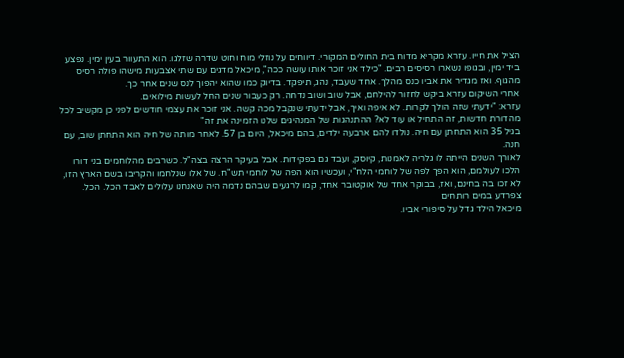הציל את חייו. עזרא מקריא מדוח בית החולים המקורי. דיווחים על נוזלי מוח וחוט שדרה שזלגו. הוא התעוור בעין ימין. נפצע ביד ימין, ובגופו נשארו רסיסים רבים. "כילד אני זוכר אותו עושה ככה", מיכאל מדגים עם שתי אצבעות מישהו פולה רסיס מהגוף. ואז מגדיר את אביו כנס מהלך. אחד שעבד, נהג, תיפקד. בדיוק כמו שהוא יהפוך לנס שנים אחר כך.
אחרי השיקום עזרא ביקש לחזור להילחם, אבל שוב ושוב נדחה. רק כעבור שנים החל לעשות מילואים.
עזרא: "ידעתי שזה הולך לקרות. לא איפה ואיך, אבל ידעתי שנקבל מכה קשה. אני זוכר את עצמי חודשים לפני כן מקשיב לכל מהדורת חדשות, זה התחיל או עוד לא? ההתנהגות של המנהיגים שלנו הזמינה את זה"
בגיל 35 הוא התחתן עם חיה. נולדו להם ארבעה ילדים, בהם מיכאל, היום בן 57. לאחר מותה של חיה הוא התחתן שוב, עם חנה.
לאורך השנים הייתה לו גלריה לאמנות, קיוסק, ועבד גם בפקידות. אבל בעיקר הרצה בצה"ל. כשרבים מהלוחמים בני דורו הלכו לעולמם, הוא הפך לפה של לוחמי הלח"י, ועכשיו הוא הפה של לוחמי תש"ח. של אלו שנלחמו והקריבו בשם הארץ הזו, לא זכו בה בחינם, ואז, בבוקר אחד של אוקטובר אחד, קמו לרגעים שבהם נדמה היה שאנחנו עלולים לאבד הכל. הכל.
צפרדע במים רותחים
מיכאל הילד גדל על סיפורי אביו.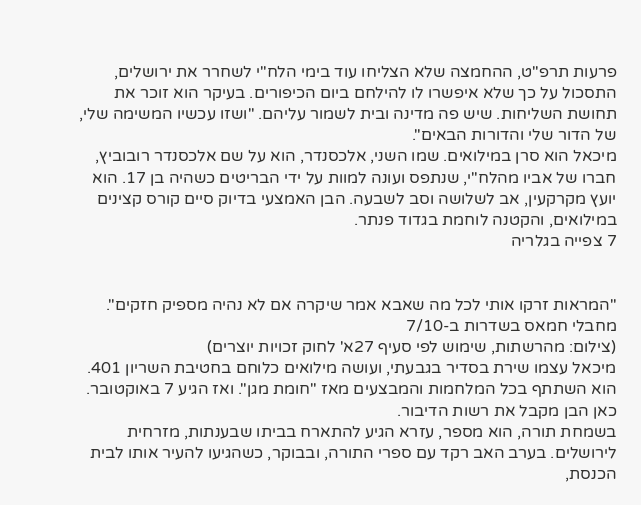פרעות תרפ"ט, ההחמצה שלא הצליחו עוד בימי הלח"י לשחרר את ירושלים, התסכול על כך שלא איפשרו לו להילחם ביום הכיפורים. בעיקר הוא זוכר את תחושת השליחות. שיש פה מדינה ובית לשמור עליהם. "ושזו עכשיו המשימה שלי, של הדור שלי והדורות הבאים".
מיכאל הוא סרן במילואים. שמו השני, אלכסנדר, הוא על שם אלכסנדר רובוביץ, חברו של אביו מהלח"י, שנתפס ועונה למוות על ידי הבריטים כשהיה בן 17. הוא יועץ מקרקעין, אב לשלושה וסב לשבעה. הבן האמצעי בדיוק סיים קורס קצינים במילואים, והקטנה לוחמת בגדוד פנתר.
7 צפייה בגלריה


"המראות זרקו אותי לכל מה שאבא אמר שיקרה אם לא נהיה מספיק חזקים". מחבלי חמאס בשדרות ב-7/10
(צילום: מהרשתות, שימוש לפי סעיף 27א' לחוק זכויות יוצרים)
מיכאל עצמו שירת בסדיר בגבעתי, ועושה מילואים כלוחם בחטיבת השריון 401. הוא השתתף בכל המלחמות והמבצעים מאז "חומת מגן". ואז הגיע 7 באוקטובר. כאן הבן מקבל את רשות הדיבור.
בשמחת תורה, הוא מספר, עזרא הגיע להתארח בביתו שבענתות, מזרחית לירושלים. בערב האב רקד עם ספרי התורה, ובבוקר, כשהגיעו להעיר אותו לבית הכנסת,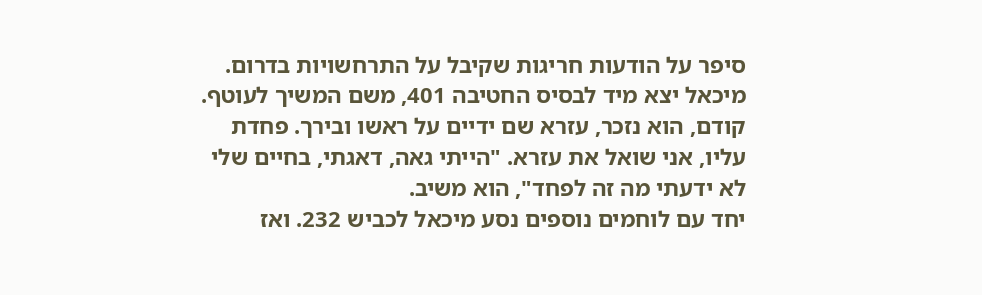סיפר על הודעות חריגות שקיבל על התרחשויות בדרום.
מיכאל יצא מיד לבסיס החטיבה 401, משם המשיך לעוטף. קודם, הוא נזכר, עזרא שם ידיים על ראשו ובירך. פחדת עליו, אני שואל את עזרא. "הייתי גאה, דאגתי, בחיים שלי לא ידעתי מה זה לפחד", הוא משיב.
יחד עם לוחמים נוספים נסע מיכאל לכביש 232. ואז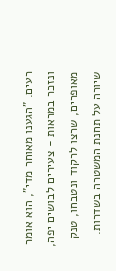רעים. "הגענו מאוחר מדי", הוא אומר ונזכר במראות - צעירים לבושים יפה, מאופרים, שרצו לרקוד ונטבחו, טנק שיורה על תחנת המשטרה בשדרות.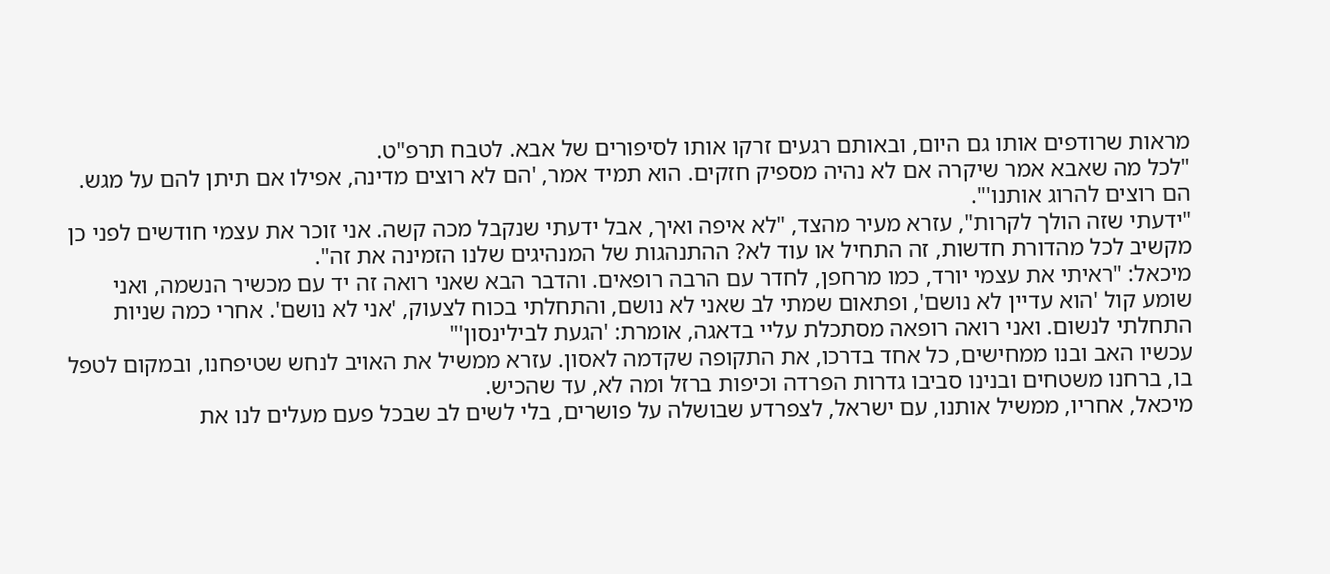מראות שרודפים אותו גם היום, ובאותם רגעים זרקו אותו לסיפורים של אבא. לטבח תרפ"ט.
"לכל מה שאבא אמר שיקרה אם לא נהיה מספיק חזקים. הוא תמיד אמר, 'הם לא רוצים מדינה, אפילו אם תיתן להם על מגש. הם רוצים להרוג אותנו'".
"ידעתי שזה הולך לקרות", עזרא מעיר מהצד, "לא איפה ואיך, אבל ידעתי שנקבל מכה קשה. אני זוכר את עצמי חודשים לפני כן מקשיב לכל מהדורת חדשות, זה התחיל או עוד לא? ההתנהגות של המנהיגים שלנו הזמינה את זה".
מיכאל: "ראיתי את עצמי יורד, כמו מרחפן, לחדר עם הרבה רופאים. והדבר הבא שאני רואה זה יד עם מכשיר הנשמה, ואני שומע קול 'הוא עדיין לא נושם', ופתאום שמתי לב שאני לא נושם, והתחלתי בכוח לצעוק, 'אני לא נושם'. אחרי כמה שניות התחלתי לנשום. ואני רואה רופאה מסתכלת עליי בדאגה, אומרת: 'הגעת לבילינסון'"
עכשיו האב ובנו ממחישים, כל אחד בדרכו, את התקופה שקדמה לאסון. עזרא ממשיל את האויב לנחש שטיפחנו, ובמקום לטפל בו, ברחנו משטחים ובנינו סביבו גדרות הפרדה וכיפות ברזל ומה לא, עד שהכיש.
מיכאל, אחריו, ממשיל אותנו, עם ישראל, לצפרדע שבושלה על פושרים, בלי לשים לב שבכל פעם מעלים לנו את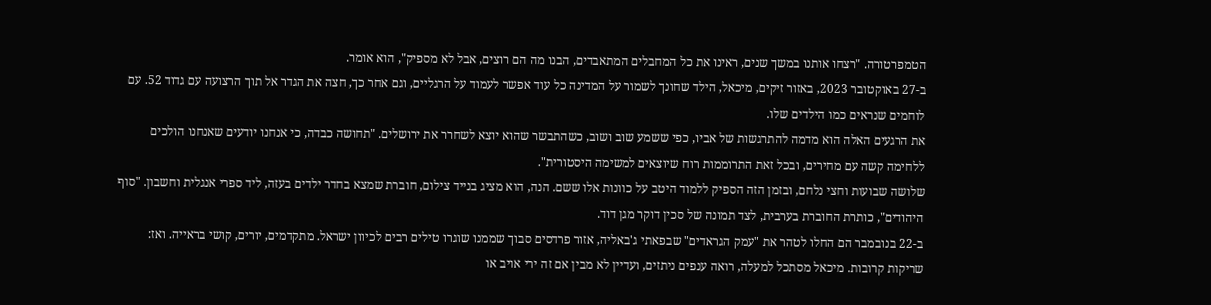הטמפרטורה. "רצחו אותנו במשך שנים, ראינו את כל המחבלים המתאבדים, הבנו מה הם רוצים, אבל לא מספיק", הוא אומר.
ב-27 באוקטובר 2023, באזור זיקים, מיכאל, הילד שחונך לשמור על המדינה כל עוד אפשר לעמוד על הרגליים, וגם אחר כך, חצה את הגדר אל תוך הרצועה עם גדוד 52. עם לוחמים שנראים כמו הילדים שלו.
את הרגעים האלה הוא מדמה להתרגשות של אביו, כפי ששמע שוב ושוב, כשהתבשר שהוא יוצא לשחרר את ירושלים. "תחושה כבדה, כי אנחנו יודעים שאנחנו הולכים ללחימה קשה עם מחירים, ובכל זאת התרוממות רוח שיוצאים למשימה היסטורית".
שלושה שבועות וחצי נלחם, ובזמן הזה הספיק ללמוד היטב על כוונות אלו ששם. הנה, הוא מציג בנייד צילום, חוברת שמצא בחדר ילדים בעזה, ליד ספרי אנגלית וחשבון. "סוף היהודים", כותרת החוברת בערבית, לצד תמונה של סכין דוקר מגן דוד.
ב-22 בנובמבר הם החלו לטהר את "עמק הגראדים" שבפאתי ג'באליה, אזור פרדסים סבוך שממנו שוגרו טילים רבים לכיוון ישראל. מתקדמים, יורים, קושי בראייה. ואז: שריקות קרובות. מיכאל מסתכל למעלה, רואה ענפים ניתזים, ועדיין לא מבין אם זה ירי אויב או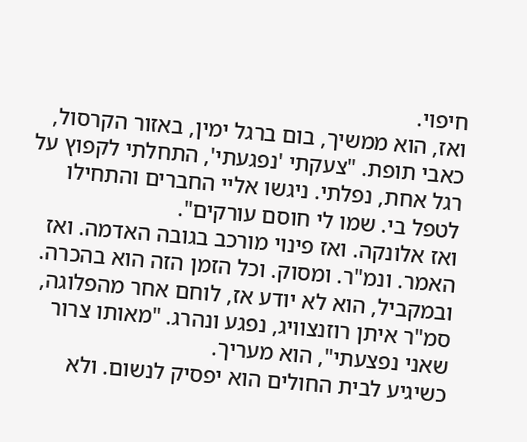חיפוי.
ואז, הוא ממשיך, בום ברגל ימין, באזור הקרסול, כאבי תופת. "צעקתי 'נפגעתי', התחלתי לקפוץ על רגל אחת, נפלתי. ניגשו אליי החברים והתחילו לטפל בי. שמו לי חוסם עורקים".
ואז אלונקה. ואז פינוי מורכב בגובה האדמה. ואז האמר. ונמ"ר. ומסוק. וכל הזמן הזה הוא בהכרה. ובמקביל, הוא לא יודע אז, לוחם אחר מהפלוגה, סמ"ר איתן רוזנצוויג, נפגע ונהרג. "מאותו צרור שאני נפצעתי", הוא מעריך.
כשיגיע לבית החולים הוא יפסיק לנשום. ולא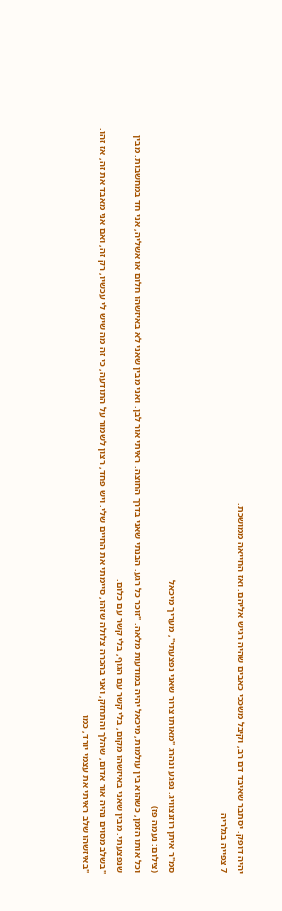יהיה דופק. יסתבר שאיבד דם רב, וקיבל משככי כאבים שהיה רגיש אליהם. ואז החייאה ממושכת.
7 צפייה בגלריה


סמ"ר איתן רוזנצוויג. נפגע ונהרג "מאותו צרור שאני נפצעתי", מעריך מיכאל
(צילום: נעמה פז)
וכל אותו הזמן, כשהוא בין עולמות, מיכאל יהיה במודעות מלאה. "זוכר כל רגע. הבנתי שאני בדרך החוצה. ראיתי אור לבן. ואני מבין שאני לא באיזשהו חלום או אשליה, אני חד במחשבות. מבין שנפצעתי. מבין שאני באיזשהו מקום, בלי קשר עם הגוף, בלי קשר עם כלום.
"בשלב מסוים נהיה אור אדום, שהלך והתחזק, ואני בהכרה צלולה שזהו, סיימתי את החיים שלי. ויש פחד, רצון לשמור על התודעה, כי זה מה שיש לי עכשיו, רק זה, ואם אני מאבד את זה, אז זהו.
"באיזשהו שלב ראיתי את עצמי יורד, כמו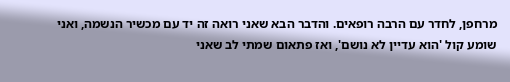מרחפן, לחדר עם הרבה רופאים. והדבר הבא שאני רואה זה יד עם מכשיר הנשמה, ואני שומע קול 'הוא עדיין לא נושם', ואז פתאום שמתי לב שאני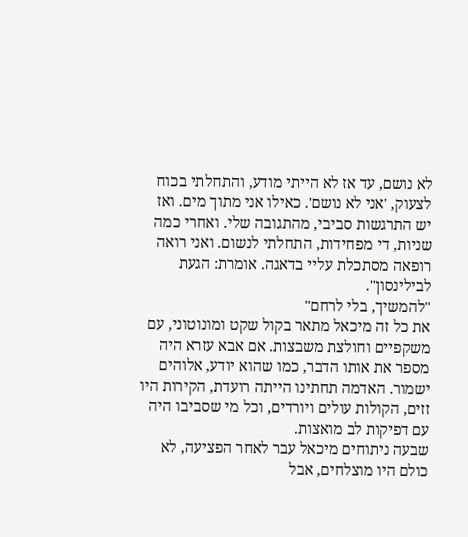לא נושם, עד אז לא הייתי מודע, והתחלתי בכוח לצעוק, 'אני לא נושם'. כאילו אני מתוך מים. ואז יש התרגשות סביבי, מהתגובה שלי. ואחרי כמה שניות, די מפחידות, התחלתי לנשום. ואני רואה רופאה מסתכלת עליי בדאגה. אומרת: הגעת לבילינסון".
"להמשיך, בלי לרחם"
את כל זה מיכאל מתאר בקול שקט ומונוטוני, עם משקפיים וחולצת משבצות. אם אבא עזרא היה מספר את אותו הדבר, כמו שהוא יודע, אלוהים ישמור. האדמה תחתינו הייתה רועדת, הקירות היו זזים, הקולות עולים ויורדים, וכל מי שסביבו היה עם דפיקות לב מואצות.
שבעה ניתוחים מיכאל עבר לאחר הפציעה, לא כולם היו מוצלחים, אבל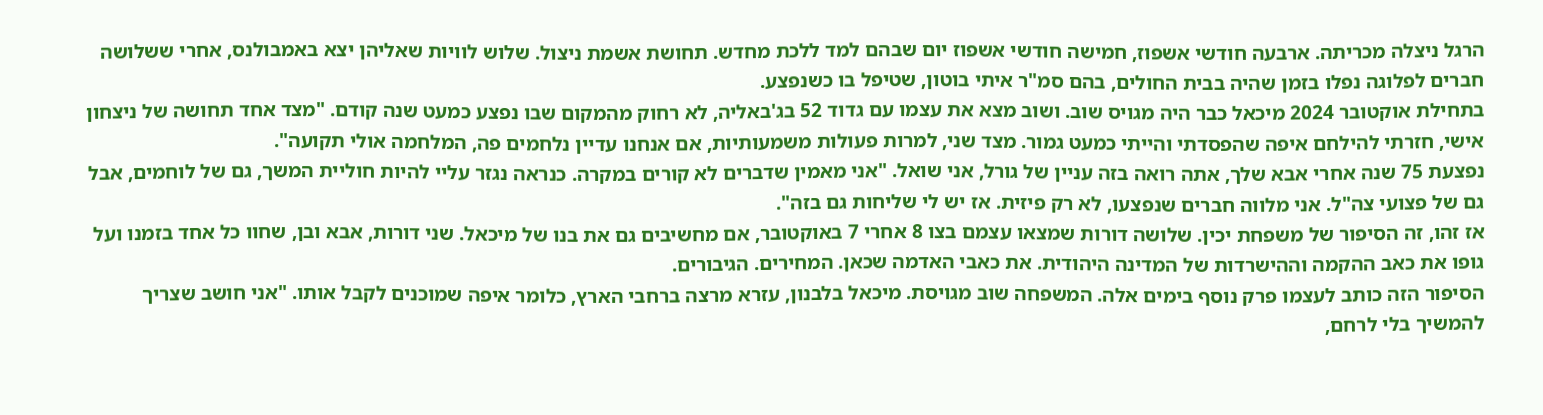הרגל ניצלה מכריתה. ארבעה חודשי אשפוז, חמישה חודשי אשפוז יום שבהם למד ללכת מחדש. תחושת אשמת ניצול. שלוש לוויות שאליהן יצא באמבולנס, אחרי ששלושה חברים לפלוגה נפלו בזמן שהיה בבית החולים, בהם סמ"ר איתי בוטון, שטיפל בו כשנפצע.
בתחילת אוקטובר 2024 מיכאל כבר היה מגויס שוב. ושוב מצא את עצמו עם גדוד 52 בג'באליה, לא רחוק מהמקום שבו נפצע כמעט שנה קודם. "מצד אחד תחושה של ניצחון אישי, חזרתי להילחם איפה שהפסדתי והייתי כמעט גמור. מצד שני, למרות פעולות משמעותיות, אם אנחנו עדיין נלחמים פה, המלחמה אולי תקועה".
נפצעת 75 שנה אחרי אבא שלך, אתה רואה בזה עניין של גורל, אני שואל. "אני מאמין שדברים לא קורים במקרה. כנראה נגזר עליי להיות חוליית המשך, גם של לוחמים, אבל גם של פצועי צה"ל. אני מלווה חברים שנפצעו, לא רק פיזית. אז יש לי שליחות גם בזה".
אז זהו, זה הסיפור של משפחת יכין. שלושה דורות שמצאו עצמם בצו 8 אחרי 7 באוקטובר, אם מחשיבים גם את בנו של מיכאל. שני דורות, אבא ובן, שחוו כל אחד בזמנו ועל גופו את כאב ההקמה וההישרדות של המדינה היהודית. את כאבי האדמה שכאן. המחירים. הגיבורים.
הסיפור הזה כותב לעצמו פרק נוסף בימים אלה. המשפחה שוב מגויסת. מיכאל בלבנון, עזרא מרצה ברחבי הארץ, כלומר איפה שמוכנים לקבל אותו. "אני חושב שצריך להמשיך בלי לרחם,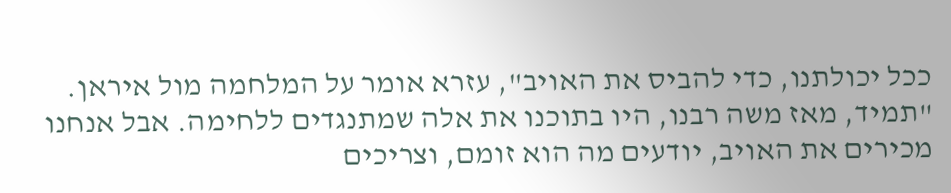ככל יכולתנו, כדי להביס את האויב", עזרא אומר על המלחמה מול איראן.
"תמיד, מאז משה רבנו, היו בתוכנו את אלה שמתנגדים ללחימה. אבל אנחנו מכירים את האויב, יודעים מה הוא זומם, וצריכים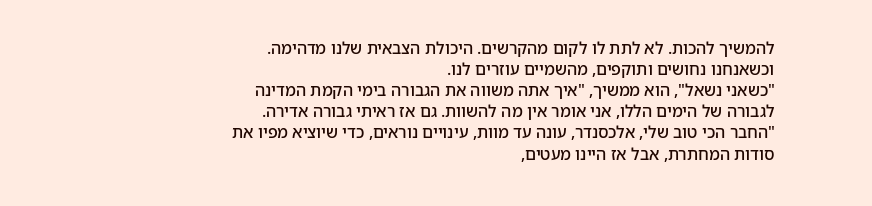להמשיך להכות. לא לתת לו לקום מהקרשים. היכולת הצבאית שלנו מדהימה. וכשאנחנו נחושים ותוקפים, מהשמיים עוזרים לנו.
"כשאני נשאל", הוא ממשיך, "איך אתה משווה את הגבורה בימי הקמת המדינה לגבורה של הימים הללו, אני אומר אין מה להשוות. גם אז ראיתי גבורה אדירה.
"החבר הכי טוב שלי, אלכסנדר, עונה עד מוות, עינויים נוראים, כדי שיוציא מפיו את סודות המחתרת, אבל אז היינו מעטים,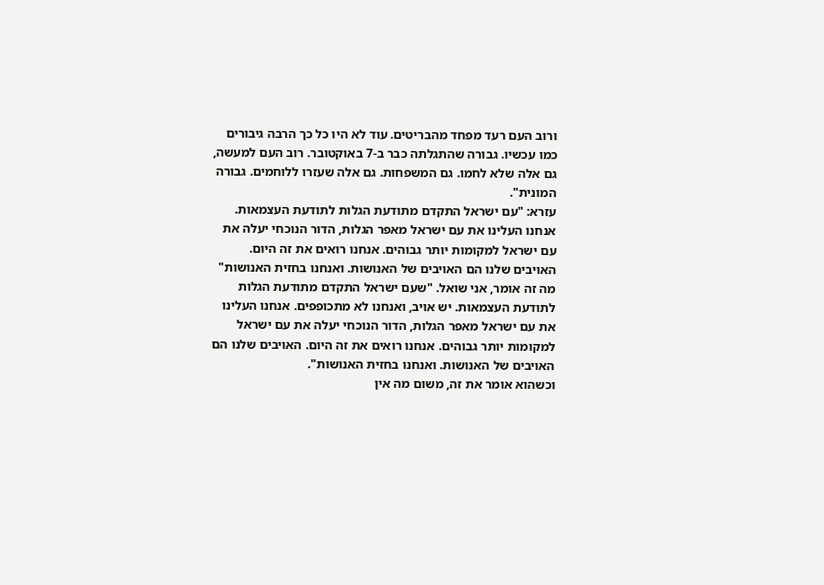ורוב העם רעד מפחד מהבריטים. עוד לא היו כל כך הרבה גיבורים כמו עכשיו. גבורה שהתגלתה כבר ב-7 באוקטובר. רוב העם למעשה, גם אלה שלא לחמו. גם המשפחות. גם אלה שעזרו ללוחמים. גבורה המונית".
עזרא: "עם ישראל התקדם מתודעת הגלות לתודעת העצמאות. אנחנו העלינו את עם ישראל מאפר הגלות, הדור הנוכחי יעלה את עם ישראל למקומות יותר גבוהים. אנחנו רואים את זה היום. האויבים שלנו הם האויבים של האנושות. ואנחנו בחזית האנושות"
מה זה אומר, אני שואל. "שעם ישראל התקדם מתודעת הגלות לתודעת העצמאות. יש אויב, ואנחנו לא מתכופפים. אנחנו העלינו את עם ישראל מאפר הגלות, הדור הנוכחי יעלה את עם ישראל למקומות יותר גבוהים. אנחנו רואים את זה היום. האויבים שלנו הם האויבים של האנושות. ואנחנו בחזית האנושות".
וכשהוא אומר את זה, משום מה אין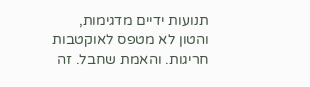תנועות ידיים מדגימות, והטון לא מטפס לאוקטבות חריגות. והאמת שחבל. זה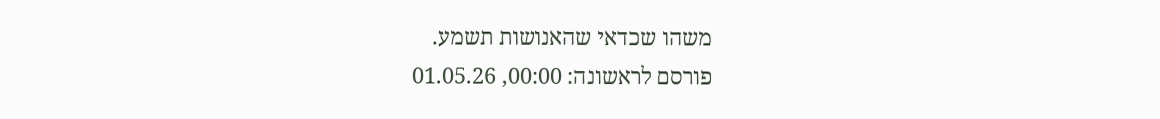משהו שכדאי שהאנושות תשמע.
פורסם לראשונה: 00:00, 01.05.26